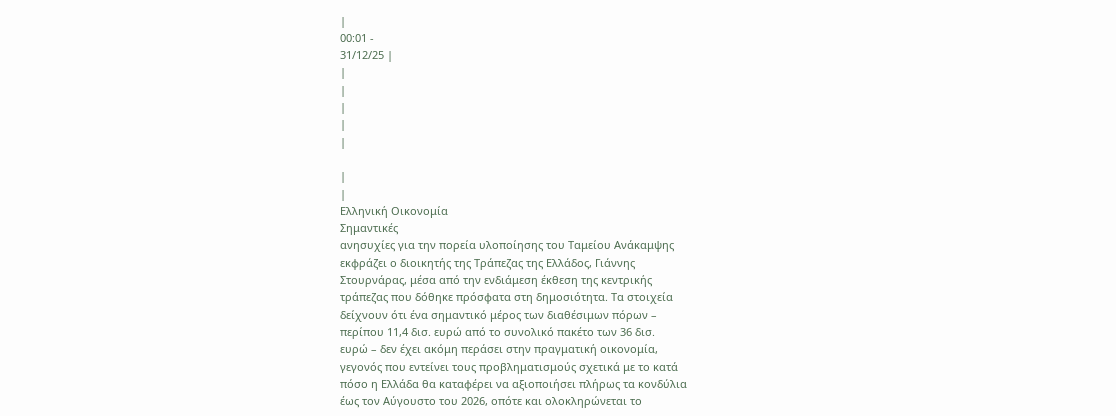|
00:01 -
31/12/25 |
|
|
|
|
|

|
|
Ελληνική Οικονομία
Σημαντικές
ανησυχίες για την πορεία υλοποίησης του Ταμείου Ανάκαμψης
εκφράζει ο διοικητής της Τράπεζας της Ελλάδος, Γιάννης
Στουρνάρας, μέσα από την ενδιάμεση έκθεση της κεντρικής
τράπεζας που δόθηκε πρόσφατα στη δημοσιότητα. Τα στοιχεία
δείχνουν ότι ένα σημαντικό μέρος των διαθέσιμων πόρων –
περίπου 11,4 δισ. ευρώ από το συνολικό πακέτο των 36 δισ.
ευρώ – δεν έχει ακόμη περάσει στην πραγματική οικονομία,
γεγονός που εντείνει τους προβληματισμούς σχετικά με το κατά
πόσο η Ελλάδα θα καταφέρει να αξιοποιήσει πλήρως τα κονδύλια
έως τον Αύγουστο του 2026, οπότε και ολοκληρώνεται το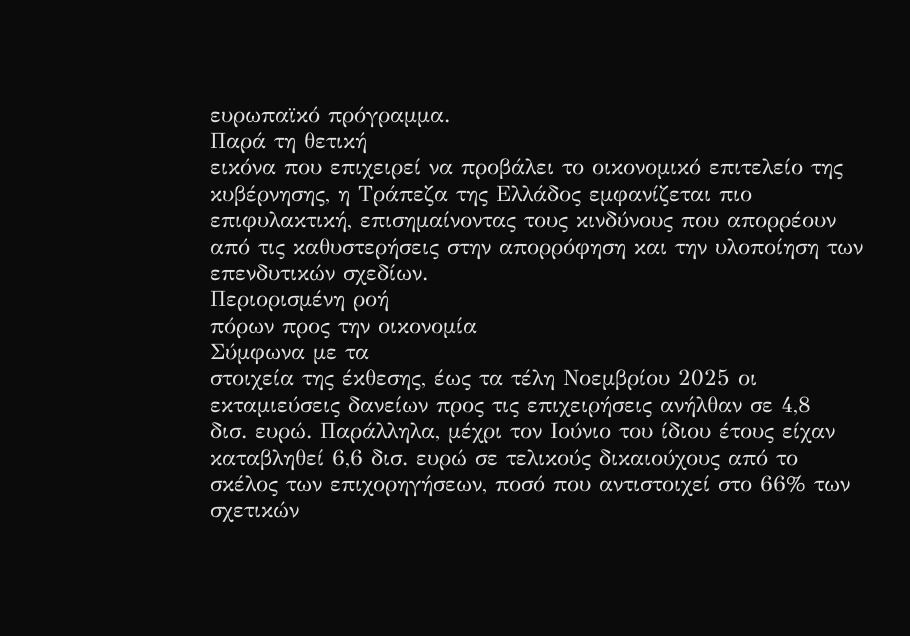ευρωπαϊκό πρόγραμμα.
Παρά τη θετική
εικόνα που επιχειρεί να προβάλει το οικονομικό επιτελείο της
κυβέρνησης, η Τράπεζα της Ελλάδος εμφανίζεται πιο
επιφυλακτική, επισημαίνοντας τους κινδύνους που απορρέουν
από τις καθυστερήσεις στην απορρόφηση και την υλοποίηση των
επενδυτικών σχεδίων.
Περιορισμένη ροή
πόρων προς την οικονομία
Σύμφωνα με τα
στοιχεία της έκθεσης, έως τα τέλη Νοεμβρίου 2025 οι
εκταμιεύσεις δανείων προς τις επιχειρήσεις ανήλθαν σε 4,8
δισ. ευρώ. Παράλληλα, μέχρι τον Ιούνιο του ίδιου έτους είχαν
καταβληθεί 6,6 δισ. ευρώ σε τελικούς δικαιούχους από το
σκέλος των επιχορηγήσεων, ποσό που αντιστοιχεί στο 66% των
σχετικών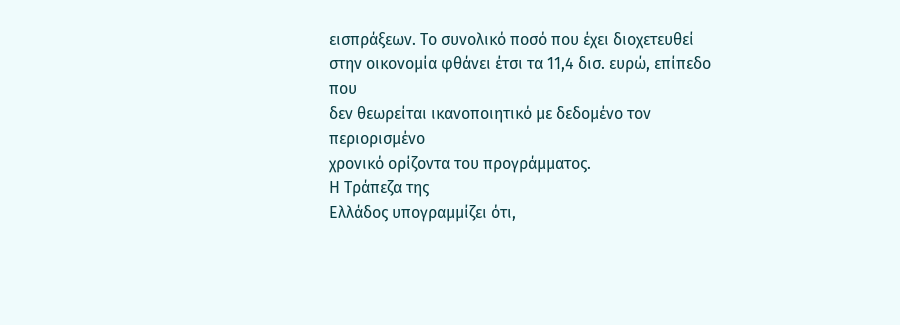εισπράξεων. Το συνολικό ποσό που έχει διοχετευθεί
στην οικονομία φθάνει έτσι τα 11,4 δισ. ευρώ, επίπεδο που
δεν θεωρείται ικανοποιητικό με δεδομένο τον περιορισμένο
χρονικό ορίζοντα του προγράμματος.
Η Τράπεζα της
Ελλάδος υπογραμμίζει ότι,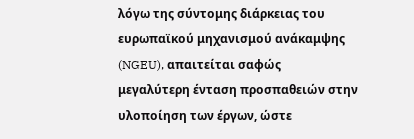λόγω της σύντομης διάρκειας του
ευρωπαϊκού μηχανισμού ανάκαμψης (NGEU), απαιτείται σαφώς
μεγαλύτερη ένταση προσπαθειών στην υλοποίηση των έργων, ώστε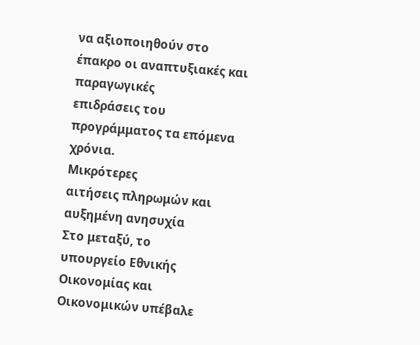να αξιοποιηθούν στο έπακρο οι αναπτυξιακές και παραγωγικές
επιδράσεις του προγράμματος τα επόμενα χρόνια.
Μικρότερες
αιτήσεις πληρωμών και αυξημένη ανησυχία
Στο μεταξύ, το
υπουργείο Εθνικής Οικονομίας και Οικονομικών υπέβαλε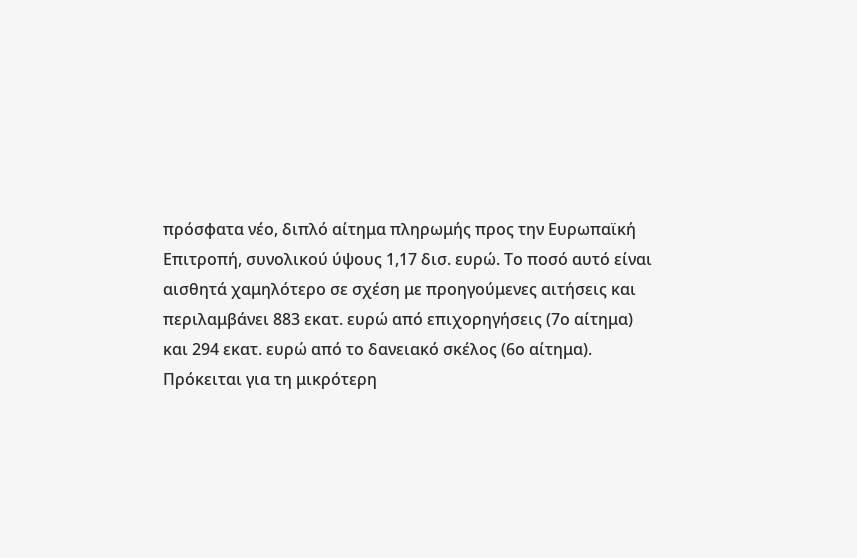πρόσφατα νέο, διπλό αίτημα πληρωμής προς την Ευρωπαϊκή
Επιτροπή, συνολικού ύψους 1,17 δισ. ευρώ. Το ποσό αυτό είναι
αισθητά χαμηλότερο σε σχέση με προηγούμενες αιτήσεις και
περιλαμβάνει 883 εκατ. ευρώ από επιχορηγήσεις (7ο αίτημα)
και 294 εκατ. ευρώ από το δανειακό σκέλος (6ο αίτημα).
Πρόκειται για τη μικρότερη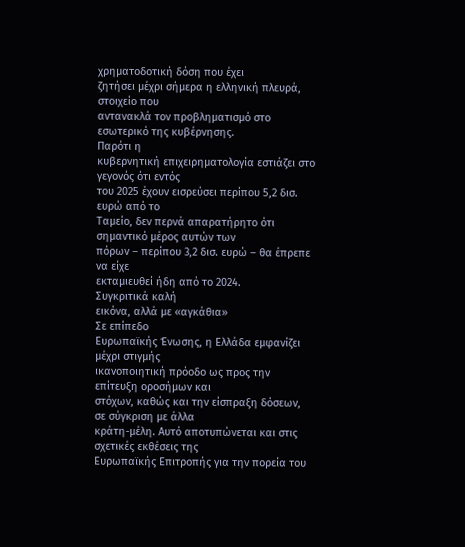χρηματοδοτική δόση που έχει
ζητήσει μέχρι σήμερα η ελληνική πλευρά, στοιχείο που
αντανακλά τον προβληματισμό στο εσωτερικό της κυβέρνησης.
Παρότι η
κυβερνητική επιχειρηματολογία εστιάζει στο γεγονός ότι εντός
του 2025 έχουν εισρεύσει περίπου 5,2 δισ. ευρώ από το
Ταμείο, δεν περνά απαρατήρητο ότι σημαντικό μέρος αυτών των
πόρων – περίπου 3,2 δισ. ευρώ – θα έπρεπε να είχε
εκταμιευθεί ήδη από το 2024.
Συγκριτικά καλή
εικόνα, αλλά με «αγκάθια»
Σε επίπεδο
Ευρωπαϊκής Ένωσης, η Ελλάδα εμφανίζει μέχρι στιγμής
ικανοποιητική πρόοδο ως προς την επίτευξη οροσήμων και
στόχων, καθώς και την είσπραξη δόσεων, σε σύγκριση με άλλα
κράτη-μέλη. Αυτό αποτυπώνεται και στις σχετικές εκθέσεις της
Ευρωπαϊκής Επιτροπής για την πορεία του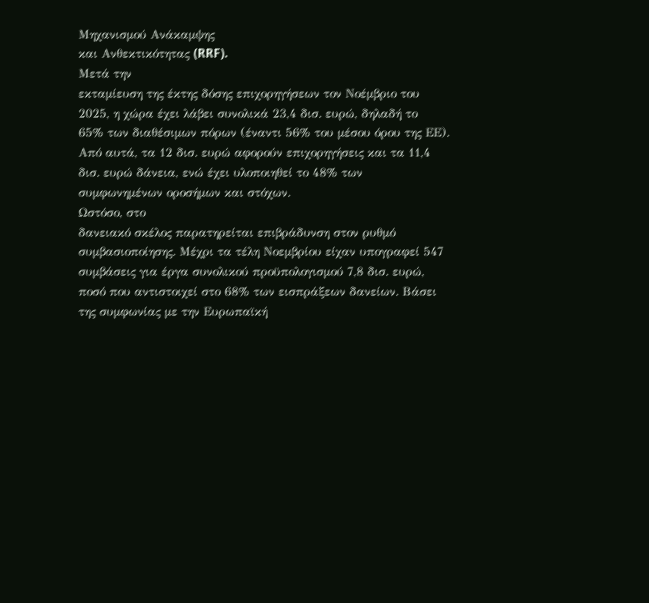Μηχανισμού Ανάκαμψης
και Ανθεκτικότητας (RRF).
Μετά την
εκταμίευση της έκτης δόσης επιχορηγήσεων τον Νοέμβριο του
2025, η χώρα έχει λάβει συνολικά 23,4 δισ. ευρώ, δηλαδή το
65% των διαθέσιμων πόρων (έναντι 56% του μέσου όρου της ΕΕ).
Από αυτά, τα 12 δισ. ευρώ αφορούν επιχορηγήσεις και τα 11,4
δισ. ευρώ δάνεια, ενώ έχει υλοποιηθεί το 48% των
συμφωνημένων οροσήμων και στόχων.
Ωστόσο, στο
δανειακό σκέλος παρατηρείται επιβράδυνση στον ρυθμό
συμβασιοποίησης. Μέχρι τα τέλη Νοεμβρίου είχαν υπογραφεί 547
συμβάσεις για έργα συνολικού προϋπολογισμού 7,8 δισ. ευρώ,
ποσό που αντιστοιχεί στο 68% των εισπράξεων δανείων. Βάσει
της συμφωνίας με την Ευρωπαϊκή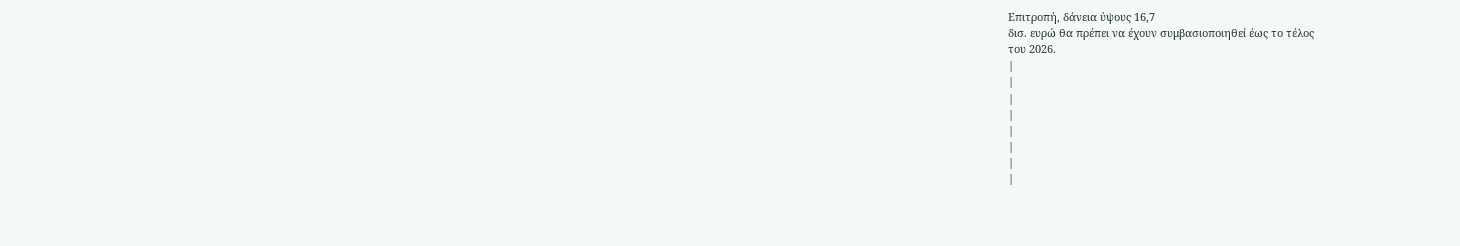Επιτροπή, δάνεια ύψους 16,7
δισ. ευρώ θα πρέπει να έχουν συμβασιοποιηθεί έως το τέλος
του 2026.
|
|
|
|
|
|
|
|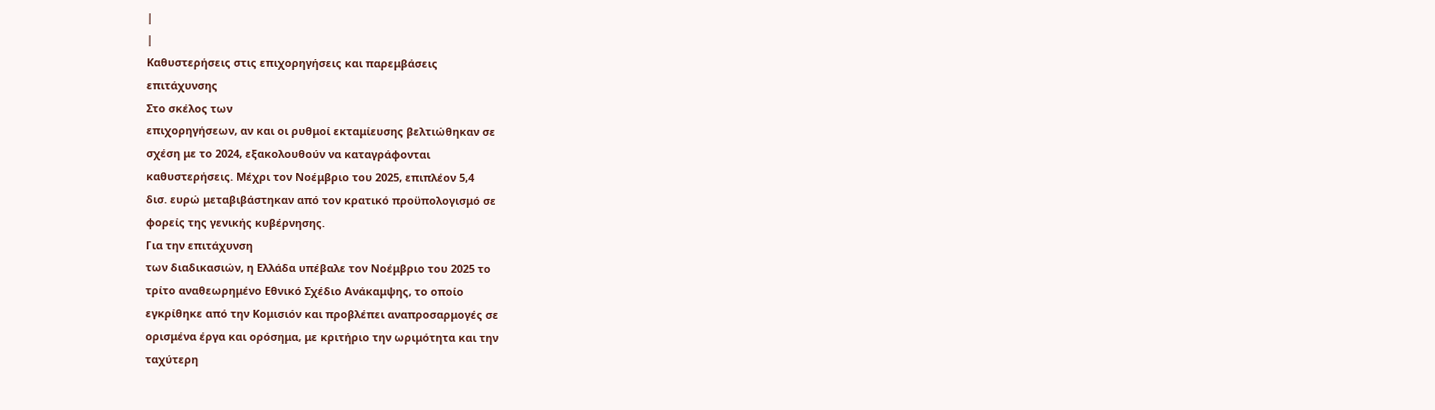|
|
Καθυστερήσεις στις επιχορηγήσεις και παρεμβάσεις
επιτάχυνσης
Στο σκέλος των
επιχορηγήσεων, αν και οι ρυθμοί εκταμίευσης βελτιώθηκαν σε
σχέση με το 2024, εξακολουθούν να καταγράφονται
καθυστερήσεις. Μέχρι τον Νοέμβριο του 2025, επιπλέον 5,4
δισ. ευρώ μεταβιβάστηκαν από τον κρατικό προϋπολογισμό σε
φορείς της γενικής κυβέρνησης.
Για την επιτάχυνση
των διαδικασιών, η Ελλάδα υπέβαλε τον Νοέμβριο του 2025 το
τρίτο αναθεωρημένο Εθνικό Σχέδιο Ανάκαμψης, το οποίο
εγκρίθηκε από την Κομισιόν και προβλέπει αναπροσαρμογές σε
ορισμένα έργα και ορόσημα, με κριτήριο την ωριμότητα και την
ταχύτερη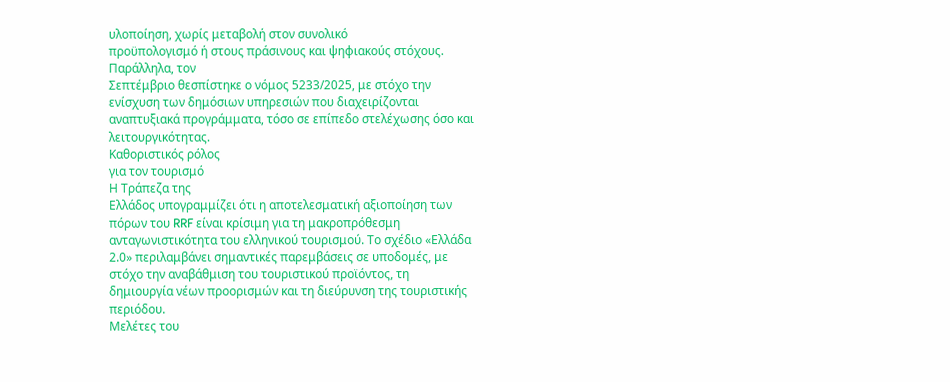υλοποίηση, χωρίς μεταβολή στον συνολικό
προϋπολογισμό ή στους πράσινους και ψηφιακούς στόχους.
Παράλληλα, τον
Σεπτέμβριο θεσπίστηκε ο νόμος 5233/2025, με στόχο την
ενίσχυση των δημόσιων υπηρεσιών που διαχειρίζονται
αναπτυξιακά προγράμματα, τόσο σε επίπεδο στελέχωσης όσο και
λειτουργικότητας.
Καθοριστικός ρόλος
για τον τουρισμό
Η Τράπεζα της
Ελλάδος υπογραμμίζει ότι η αποτελεσματική αξιοποίηση των
πόρων του RRF είναι κρίσιμη για τη μακροπρόθεσμη
ανταγωνιστικότητα του ελληνικού τουρισμού. Το σχέδιο «Ελλάδα
2.0» περιλαμβάνει σημαντικές παρεμβάσεις σε υποδομές, με
στόχο την αναβάθμιση του τουριστικού προϊόντος, τη
δημιουργία νέων προορισμών και τη διεύρυνση της τουριστικής
περιόδου.
Μελέτες του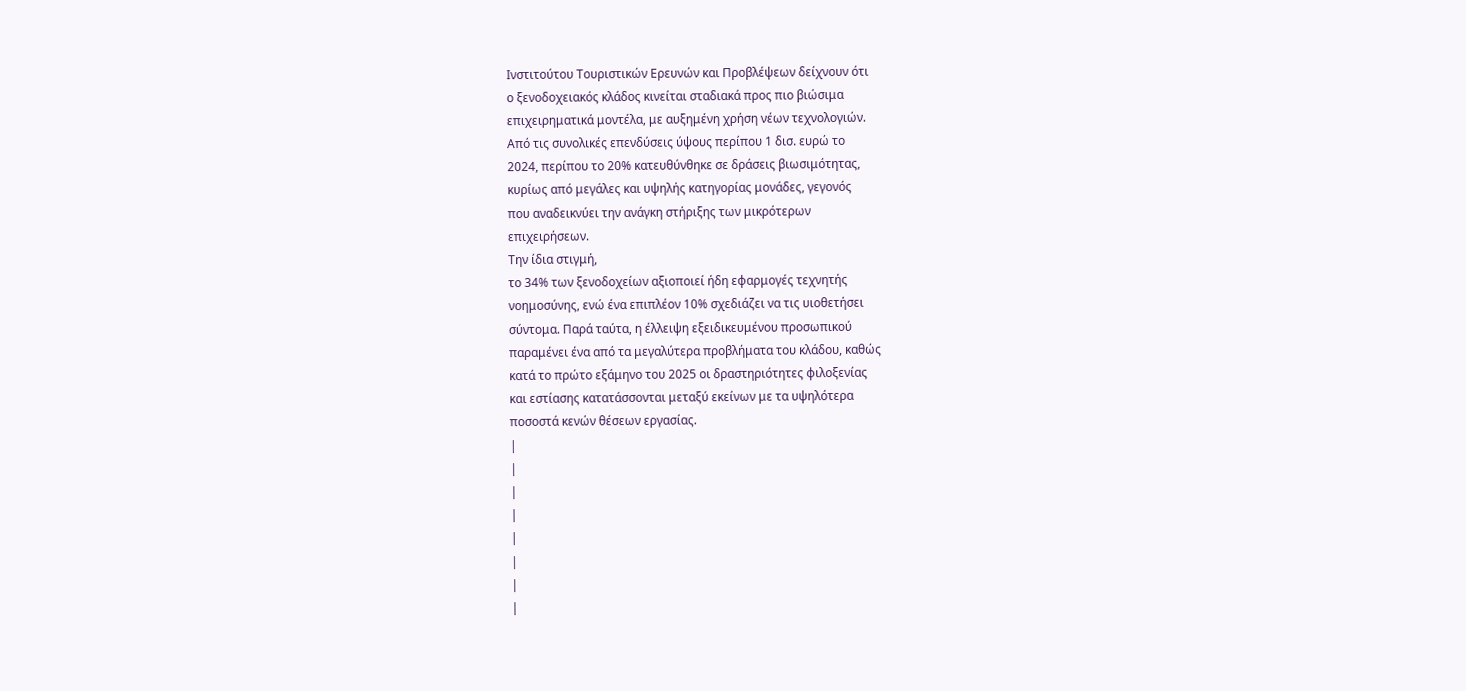Ινστιτούτου Τουριστικών Ερευνών και Προβλέψεων δείχνουν ότι
ο ξενοδοχειακός κλάδος κινείται σταδιακά προς πιο βιώσιμα
επιχειρηματικά μοντέλα, με αυξημένη χρήση νέων τεχνολογιών.
Από τις συνολικές επενδύσεις ύψους περίπου 1 δισ. ευρώ το
2024, περίπου το 20% κατευθύνθηκε σε δράσεις βιωσιμότητας,
κυρίως από μεγάλες και υψηλής κατηγορίας μονάδες, γεγονός
που αναδεικνύει την ανάγκη στήριξης των μικρότερων
επιχειρήσεων.
Την ίδια στιγμή,
το 34% των ξενοδοχείων αξιοποιεί ήδη εφαρμογές τεχνητής
νοημοσύνης, ενώ ένα επιπλέον 10% σχεδιάζει να τις υιοθετήσει
σύντομα. Παρά ταύτα, η έλλειψη εξειδικευμένου προσωπικού
παραμένει ένα από τα μεγαλύτερα προβλήματα του κλάδου, καθώς
κατά το πρώτο εξάμηνο του 2025 οι δραστηριότητες φιλοξενίας
και εστίασης κατατάσσονται μεταξύ εκείνων με τα υψηλότερα
ποσοστά κενών θέσεων εργασίας.
|
|
|
|
|
|
|
|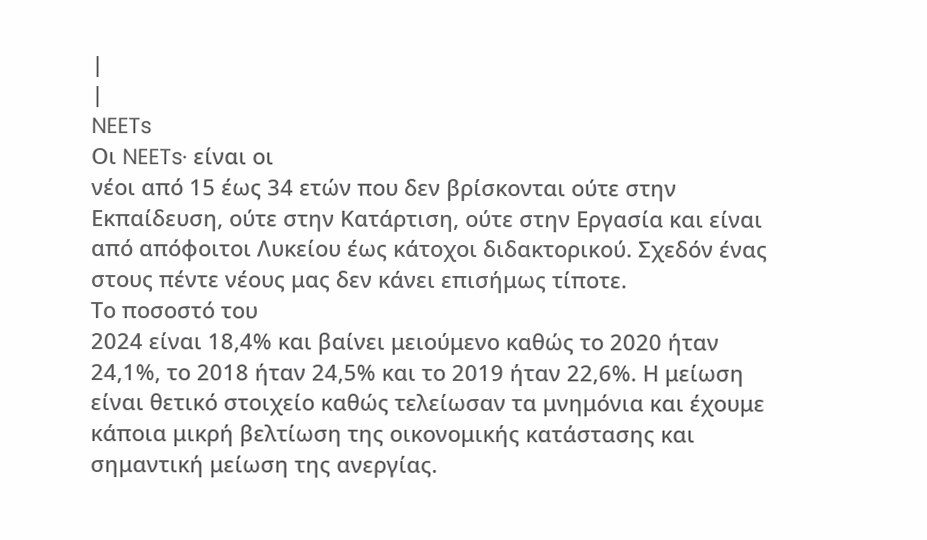|
|
NEETs
Οι NEETs· είναι οι
νέοι από 15 έως 34 ετών που δεν βρίσκονται ούτε στην
Εκπαίδευση, ούτε στην Κατάρτιση, ούτε στην Εργασία και είναι
από απόφοιτοι Λυκείου έως κάτοχοι διδακτορικού. Σχεδόν ένας
στους πέντε νέους μας δεν κάνει επισήμως τίποτε.
Το ποσοστό του
2024 είναι 18,4% και βαίνει μειούμενο καθώς το 2020 ήταν
24,1%, το 2018 ήταν 24,5% και το 2019 ήταν 22,6%. Η μείωση
είναι θετικό στοιχείο καθώς τελείωσαν τα μνημόνια και έχουμε
κάποια μικρή βελτίωση της οικονομικής κατάστασης και
σημαντική μείωση της ανεργίας.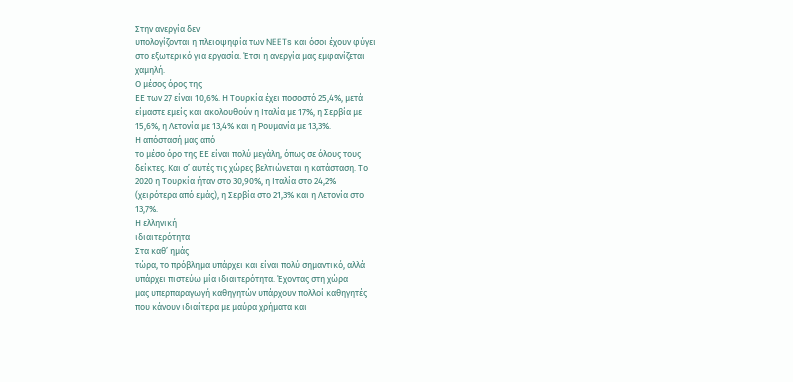Στην ανεργία δεν
υπολογίζονται η πλειοψηφία των NEETs και όσοι έχουν φύγει
στο εξωτερικό για εργασία. Έτσι η ανεργία μας εμφανίζεται
χαμηλή.
Ο μέσος όρος της
ΕΕ των 27 είναι 10,6%. Η Τουρκία έχει ποσοστό 25,4%, μετά
είμαστε εμείς και ακολουθούν η Ιταλία με 17%, η Σερβία με
15,6%, η Λετονία με 13,4% και η Ρουμανία με 13,3%.
Η απόστασή μας από
το μέσο όρο της ΕΕ είναι πολύ μεγάλη, όπως σε όλους τους
δείκτες. Και σ’ αυτές τις χώρες βελτιώνεται η κατάσταση. Το
2020 η Τουρκία ήταν στο 30,90%, η Ιταλία στο 24,2%
(χειρότερα από εμάς), η Σερβία στο 21,3% και η Λετονία στο
13,7%.
Η ελληνική
ιδιαιτερότητα
Στα καθ’ ημάς
τώρα, το πρόβλημα υπάρχει και είναι πολύ σημαντικό, αλλά
υπάρχει πιστεύω μία ιδιαιτερότητα. Έχοντας στη χώρα
μας υπερπαραγωγή καθηγητών υπάρχουν πολλοί καθηγητές
που κάνουν ιδιαίτερα με μαύρα χρήματα και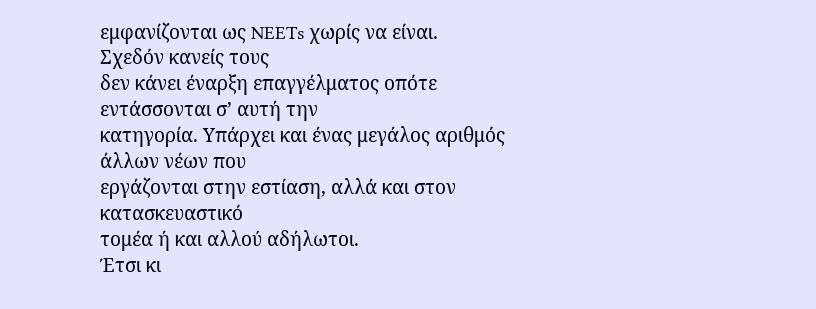εμφανίζονται ως NEETs χωρίς να είναι.
Σχεδόν κανείς τους
δεν κάνει έναρξη επαγγέλματος οπότε εντάσσονται σ’ αυτή την
κατηγορία. Υπάρχει και ένας μεγάλος αριθμός άλλων νέων που
εργάζονται στην εστίαση, αλλά και στον κατασκευαστικό
τομέα ή και αλλού αδήλωτοι.
Έτσι κι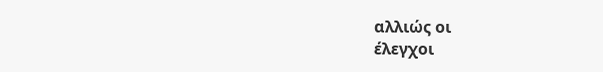αλλιώς οι
έλεγχοι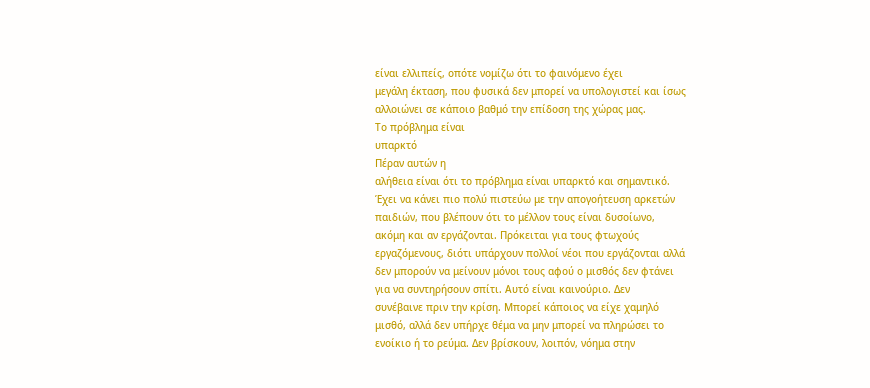είναι ελλιπείς, οπότε νομίζω ότι το φαινόμενο έχει
μεγάλη έκταση, που φυσικά δεν μπορεί να υπολογιστεί και ίσως
αλλοιώνει σε κάποιο βαθμό την επίδοση της χώρας μας.
Το πρόβλημα είναι
υπαρκτό
Πέραν αυτών η
αλήθεια είναι ότι το πρόβλημα είναι υπαρκτό και σημαντικό.
Έχει να κάνει πιο πολύ πιστεύω με την απογοήτευση αρκετών
παιδιών, που βλέπουν ότι το μέλλον τους είναι δυσοίωνο,
ακόμη και αν εργάζονται. Πρόκειται για τους φτωχούς
εργαζόμενους, διότι υπάρχουν πολλοί νέοι που εργάζονται αλλά
δεν μπορούν να μείνουν μόνοι τους αφού ο μισθός δεν φτάνει
για να συντηρήσουν σπίτι. Αυτό είναι καινούριο. Δεν
συνέβαινε πριν την κρίση. Μπορεί κάποιος να είχε χαμηλό
μισθό, αλλά δεν υπήρχε θέμα να μην μπορεί να πληρώσει το
ενοίκιο ή το ρεύμα. Δεν βρίσκουν, λοιπόν, νόημα στην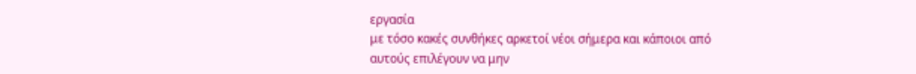εργασία
με τόσο κακές συνθήκες αρκετοί νέοι σήμερα και κάποιοι από
αυτούς επιλέγουν να μην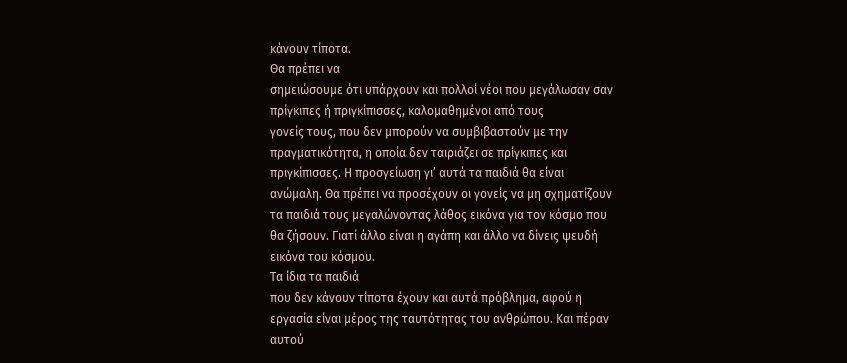κάνουν τίποτα.
Θα πρέπει να
σημειώσουμε ότι υπάρχουν και πολλοί νέοι που μεγάλωσαν σαν
πρίγκιπες ή πριγκίπισσες, καλομαθημένοι από τους
γονείς τους, που δεν μπορούν να συμβιβαστούν με την
πραγματικότητα, η οποία δεν ταιριάζει σε πρίγκιπες και
πριγκίπισσες. Η προσγείωση γι’ αυτά τα παιδιά θα είναι
ανώμαλη. Θα πρέπει να προσέχουν οι γονείς να μη σχηματίζουν
τα παιδιά τους μεγαλώνοντας λάθος εικόνα για τον κόσμο που
θα ζήσουν. Γιατί άλλο είναι η αγάπη και άλλο να δίνεις ψευδή
εικόνα του κόσμου.
Τα ίδια τα παιδιά
που δεν κάνουν τίποτα έχουν και αυτά πρόβλημα, αφού η
εργασία είναι μέρος της ταυτότητας του ανθρώπου. Και πέραν
αυτού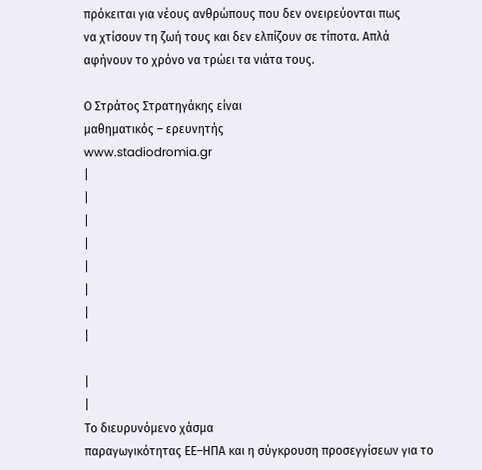πρόκειται για νέους ανθρώπους που δεν ονειρεύονται πως
να χτίσουν τη ζωή τους και δεν ελπίζουν σε τίποτα. Απλά
αφήνουν το χρόνο να τρώει τα νιάτα τους.

Ο Στράτος Στρατηγάκης είναι
μαθηματικός – ερευνητής
www.stadiodromia.gr
|
|
|
|
|
|
|
|

|
|
Το διευρυνόμενο χάσμα
παραγωγικότητας ΕΕ–ΗΠΑ και η σύγκρουση προσεγγίσεων για το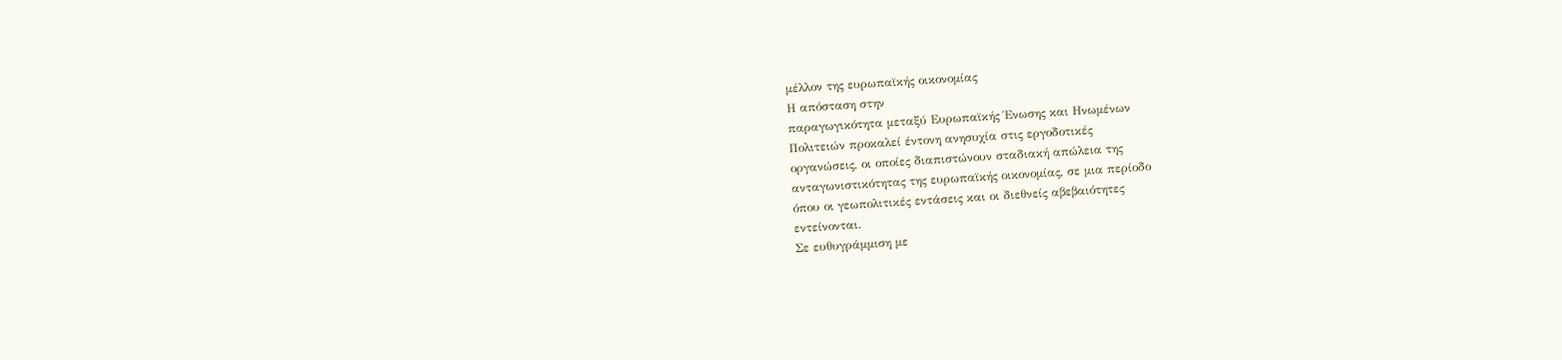μέλλον της ευρωπαϊκής οικονομίας
Η απόσταση στην
παραγωγικότητα μεταξύ Ευρωπαϊκής Ένωσης και Ηνωμένων
Πολιτειών προκαλεί έντονη ανησυχία στις εργοδοτικές
οργανώσεις, οι οποίες διαπιστώνουν σταδιακή απώλεια της
ανταγωνιστικότητας της ευρωπαϊκής οικονομίας, σε μια περίοδο
όπου οι γεωπολιτικές εντάσεις και οι διεθνείς αβεβαιότητες
εντείνονται.
Σε ευθυγράμμιση με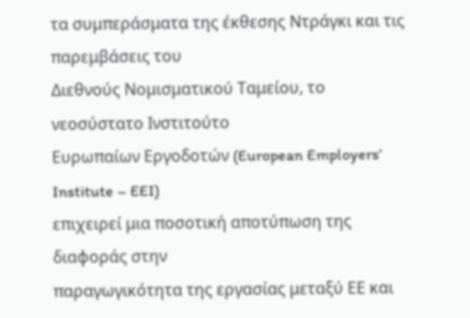τα συμπεράσματα της έκθεσης Ντράγκι και τις παρεμβάσεις του
Διεθνούς Νομισματικού Ταμείου, το νεοσύστατο Ινστιτούτο
Ευρωπαίων Εργοδοτών (European Employers’ Institute – EEI)
επιχειρεί μια ποσοτική αποτύπωση της διαφοράς στην
παραγωγικότητα της εργασίας μεταξύ ΕΕ και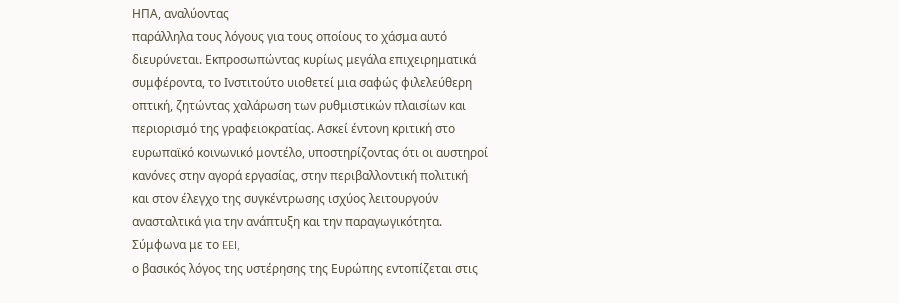ΗΠΑ, αναλύοντας
παράλληλα τους λόγους για τους οποίους το χάσμα αυτό
διευρύνεται. Εκπροσωπώντας κυρίως μεγάλα επιχειρηματικά
συμφέροντα, το Ινστιτούτο υιοθετεί μια σαφώς φιλελεύθερη
οπτική, ζητώντας χαλάρωση των ρυθμιστικών πλαισίων και
περιορισμό της γραφειοκρατίας. Ασκεί έντονη κριτική στο
ευρωπαϊκό κοινωνικό μοντέλο, υποστηρίζοντας ότι οι αυστηροί
κανόνες στην αγορά εργασίας, στην περιβαλλοντική πολιτική
και στον έλεγχο της συγκέντρωσης ισχύος λειτουργούν
ανασταλτικά για την ανάπτυξη και την παραγωγικότητα.
Σύμφωνα με το EEI,
ο βασικός λόγος της υστέρησης της Ευρώπης εντοπίζεται στις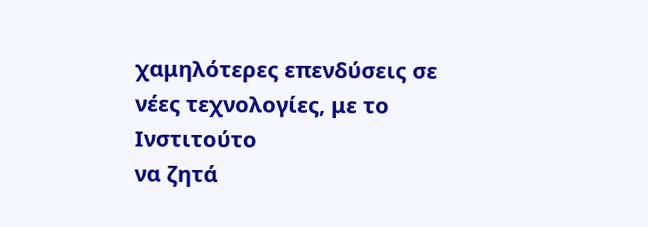χαμηλότερες επενδύσεις σε νέες τεχνολογίες, με το Ινστιτούτο
να ζητά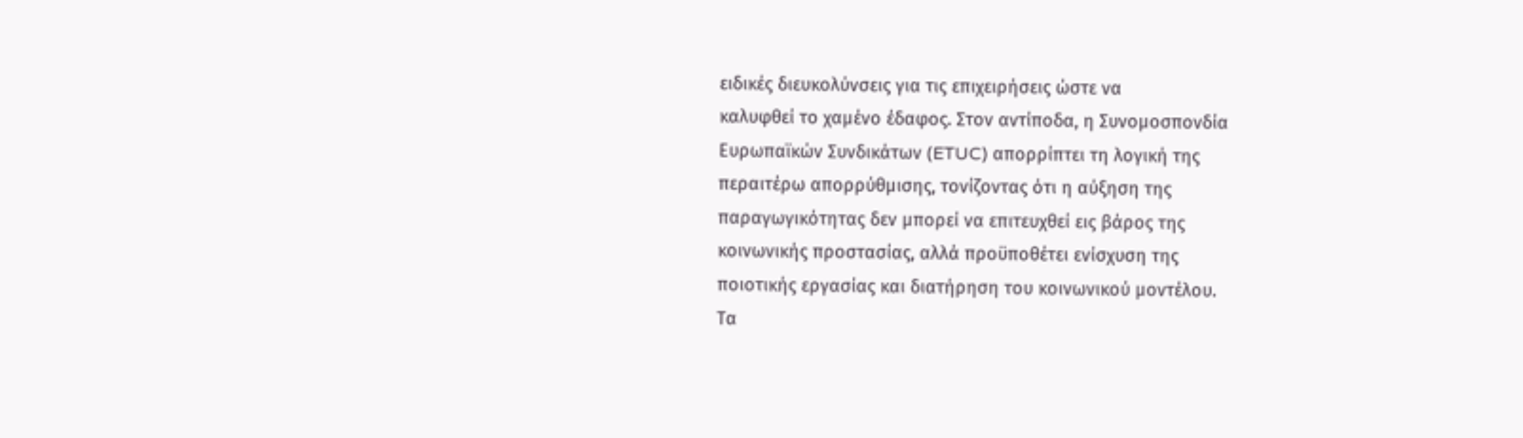ειδικές διευκολύνσεις για τις επιχειρήσεις ώστε να
καλυφθεί το χαμένο έδαφος. Στον αντίποδα, η Συνομοσπονδία
Ευρωπαϊκών Συνδικάτων (ETUC) απορρίπτει τη λογική της
περαιτέρω απορρύθμισης, τονίζοντας ότι η αύξηση της
παραγωγικότητας δεν μπορεί να επιτευχθεί εις βάρος της
κοινωνικής προστασίας, αλλά προϋποθέτει ενίσχυση της
ποιοτικής εργασίας και διατήρηση του κοινωνικού μοντέλου.
Τα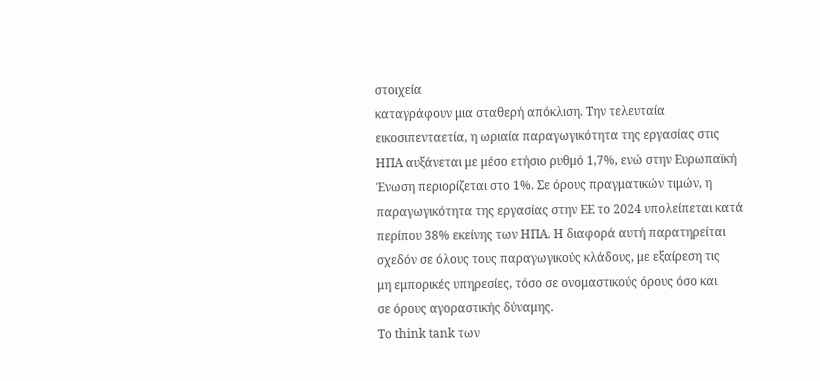στοιχεία
καταγράφουν μια σταθερή απόκλιση. Την τελευταία
εικοσιπενταετία, η ωριαία παραγωγικότητα της εργασίας στις
ΗΠΑ αυξάνεται με μέσο ετήσιο ρυθμό 1,7%, ενώ στην Ευρωπαϊκή
Ένωση περιορίζεται στο 1%. Σε όρους πραγματικών τιμών, η
παραγωγικότητα της εργασίας στην ΕΕ το 2024 υπολείπεται κατά
περίπου 38% εκείνης των ΗΠΑ. Η διαφορά αυτή παρατηρείται
σχεδόν σε όλους τους παραγωγικούς κλάδους, με εξαίρεση τις
μη εμπορικές υπηρεσίες, τόσο σε ονομαστικούς όρους όσο και
σε όρους αγοραστικής δύναμης.
Το think tank των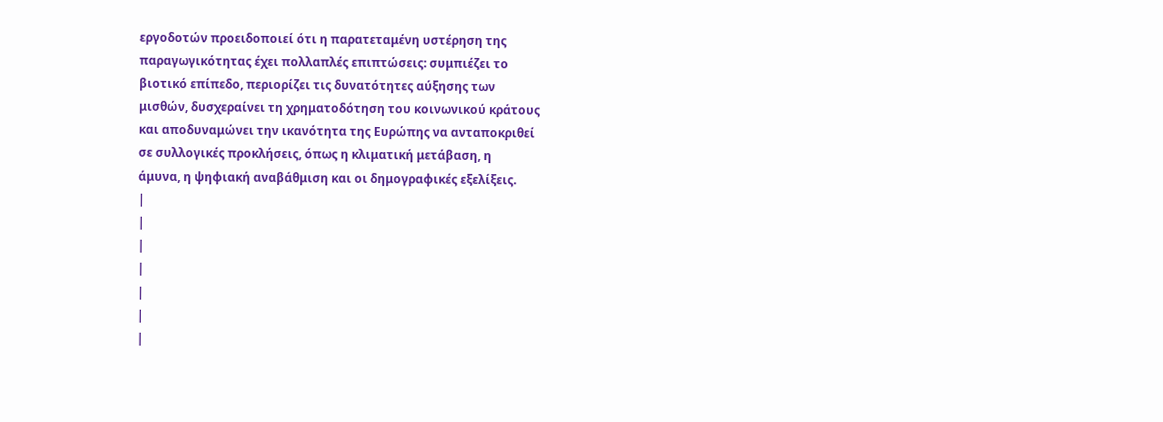εργοδοτών προειδοποιεί ότι η παρατεταμένη υστέρηση της
παραγωγικότητας έχει πολλαπλές επιπτώσεις: συμπιέζει το
βιοτικό επίπεδο, περιορίζει τις δυνατότητες αύξησης των
μισθών, δυσχεραίνει τη χρηματοδότηση του κοινωνικού κράτους
και αποδυναμώνει την ικανότητα της Ευρώπης να ανταποκριθεί
σε συλλογικές προκλήσεις, όπως η κλιματική μετάβαση, η
άμυνα, η ψηφιακή αναβάθμιση και οι δημογραφικές εξελίξεις.
|
|
|
|
|
|
|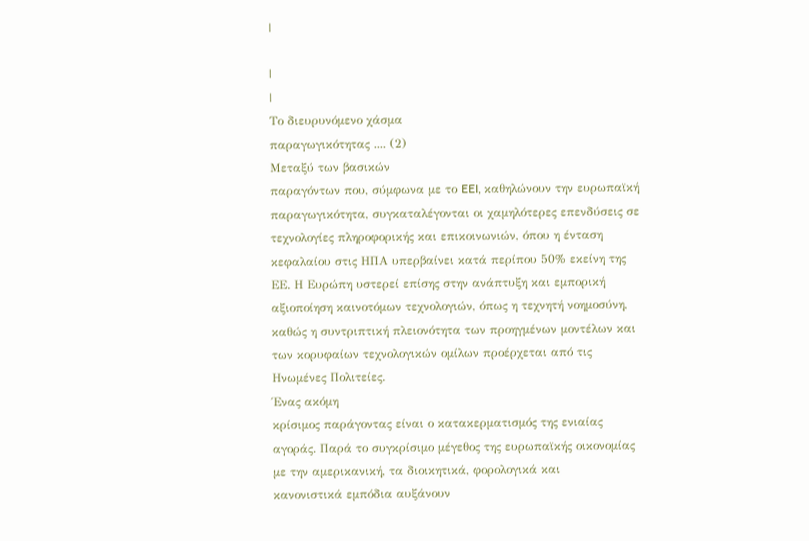|

|
|
Το διευρυνόμενο χάσμα
παραγωγικότητας .... (2)
Μεταξύ των βασικών
παραγόντων που, σύμφωνα με το EEI, καθηλώνουν την ευρωπαϊκή
παραγωγικότητα, συγκαταλέγονται οι χαμηλότερες επενδύσεις σε
τεχνολογίες πληροφορικής και επικοινωνιών, όπου η ένταση
κεφαλαίου στις ΗΠΑ υπερβαίνει κατά περίπου 50% εκείνη της
ΕΕ. Η Ευρώπη υστερεί επίσης στην ανάπτυξη και εμπορική
αξιοποίηση καινοτόμων τεχνολογιών, όπως η τεχνητή νοημοσύνη,
καθώς η συντριπτική πλειονότητα των προηγμένων μοντέλων και
των κορυφαίων τεχνολογικών ομίλων προέρχεται από τις
Ηνωμένες Πολιτείες.
Ένας ακόμη
κρίσιμος παράγοντας είναι ο κατακερματισμός της ενιαίας
αγοράς. Παρά το συγκρίσιμο μέγεθος της ευρωπαϊκής οικονομίας
με την αμερικανική, τα διοικητικά, φορολογικά και
κανονιστικά εμπόδια αυξάνουν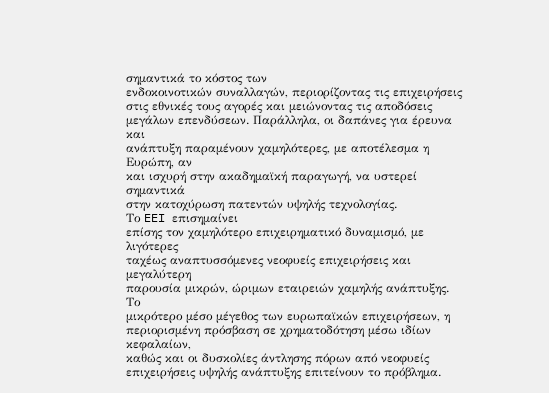σημαντικά το κόστος των
ενδοκοινοτικών συναλλαγών, περιορίζοντας τις επιχειρήσεις
στις εθνικές τους αγορές και μειώνοντας τις αποδόσεις
μεγάλων επενδύσεων. Παράλληλα, οι δαπάνες για έρευνα και
ανάπτυξη παραμένουν χαμηλότερες, με αποτέλεσμα η Ευρώπη, αν
και ισχυρή στην ακαδημαϊκή παραγωγή, να υστερεί σημαντικά
στην κατοχύρωση πατεντών υψηλής τεχνολογίας.
Το EEI επισημαίνει
επίσης τον χαμηλότερο επιχειρηματικό δυναμισμό, με λιγότερες
ταχέως αναπτυσσόμενες νεοφυείς επιχειρήσεις και μεγαλύτερη
παρουσία μικρών, ώριμων εταιρειών χαμηλής ανάπτυξης. Το
μικρότερο μέσο μέγεθος των ευρωπαϊκών επιχειρήσεων, η
περιορισμένη πρόσβαση σε χρηματοδότηση μέσω ιδίων κεφαλαίων,
καθώς και οι δυσκολίες άντλησης πόρων από νεοφυείς
επιχειρήσεις υψηλής ανάπτυξης επιτείνουν το πρόβλημα.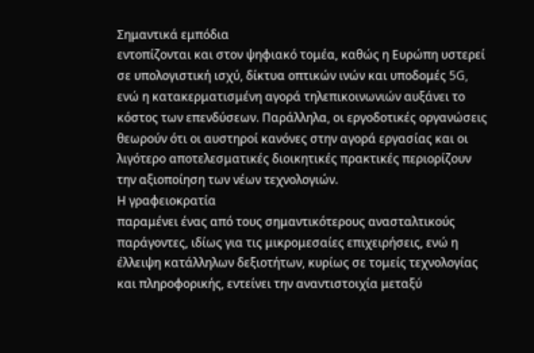Σημαντικά εμπόδια
εντοπίζονται και στον ψηφιακό τομέα, καθώς η Ευρώπη υστερεί
σε υπολογιστική ισχύ, δίκτυα οπτικών ινών και υποδομές 5G,
ενώ η κατακερματισμένη αγορά τηλεπικοινωνιών αυξάνει το
κόστος των επενδύσεων. Παράλληλα, οι εργοδοτικές οργανώσεις
θεωρούν ότι οι αυστηροί κανόνες στην αγορά εργασίας και οι
λιγότερο αποτελεσματικές διοικητικές πρακτικές περιορίζουν
την αξιοποίηση των νέων τεχνολογιών.
Η γραφειοκρατία
παραμένει ένας από τους σημαντικότερους ανασταλτικούς
παράγοντες, ιδίως για τις μικρομεσαίες επιχειρήσεις, ενώ η
έλλειψη κατάλληλων δεξιοτήτων, κυρίως σε τομείς τεχνολογίας
και πληροφορικής, εντείνει την αναντιστοιχία μεταξύ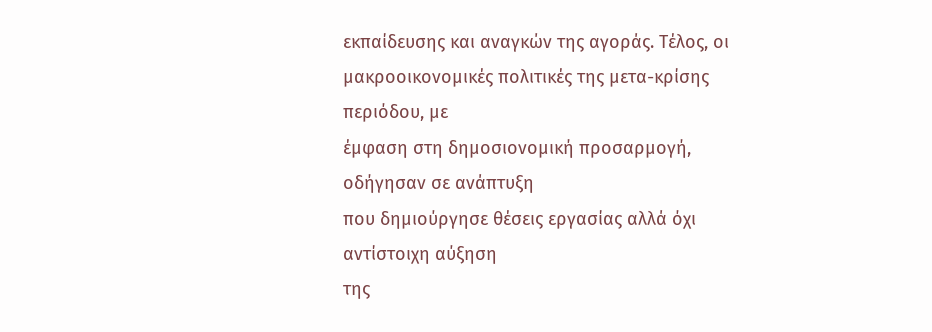εκπαίδευσης και αναγκών της αγοράς. Τέλος, οι
μακροοικονομικές πολιτικές της μετα-κρίσης περιόδου, με
έμφαση στη δημοσιονομική προσαρμογή, οδήγησαν σε ανάπτυξη
που δημιούργησε θέσεις εργασίας αλλά όχι αντίστοιχη αύξηση
της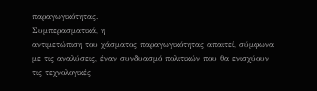παραγωγικότητας.
Συμπερασματικά, η
αντιμετώπιση του χάσματος παραγωγικότητας απαιτεί, σύμφωνα
με τις αναλύσεις, έναν συνδυασμό πολιτικών που θα ενισχύουν
τις τεχνολογικές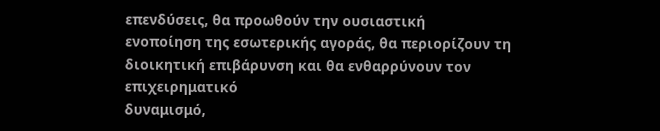επενδύσεις, θα προωθούν την ουσιαστική
ενοποίηση της εσωτερικής αγοράς, θα περιορίζουν τη
διοικητική επιβάρυνση και θα ενθαρρύνουν τον επιχειρηματικό
δυναμισμό,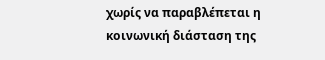χωρίς να παραβλέπεται η κοινωνική διάσταση της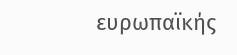ευρωπαϊκής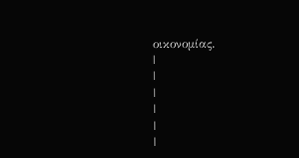οικονομίας.
|
|
|
|
|
|